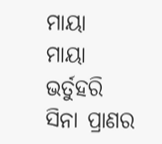ମାୟା
ମାୟା
ଭର୍ତୁହରି ସିନା ପ୍ରାଣର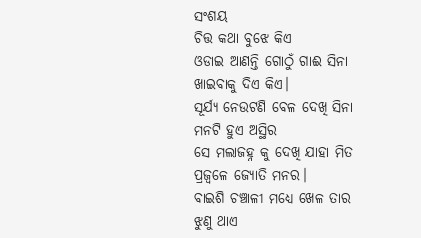ସଂଶୟ
ଚିତ୍ତ କଥା ବୁଝେ କିଏ
ଓଡାଇ ଆଣନ୍ତି ଗୋଠୁଁ ଗାଈ ସିନା
ଖାଇବାକୁ ଦିଏ କିଏ।
ସୂର୍ଯ୍ୟ ନେଉଟଣି ବେଳ ଦେଖି ସିନା
ମନଟି ହୁଏ ଅସ୍ଥିର
ସେ ମଲାଜହ୍ନ କୁ ଦେଖି ଯାହା ମିତ
ପ୍ରଜ୍ବଳେ ଜ୍ୟୋତି ମନର।
ବାଇଶି ଚଞ୍ଚାଳୀ ମଧ୍ୟେ ଖେଳ ତାର
ଝୁଣୁ ଥାଏ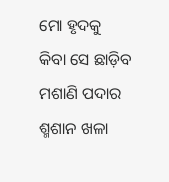ମୋ ହୃଦକୁ
କିବା ସେ ଛାଡ଼ିବ ମଶାଣି ପଦାର
ଶ୍ମଶାନ ଖଳା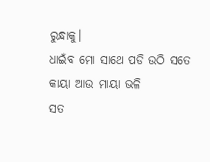ରୁନ୍ଧାକୁ।
ଧାଇଁବ ମୋ ସାଥେ ପଡି ଉଠି ସତେ
କାୟା ଆଉ ମାୟା ଭଳି
ସତ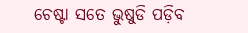ଚେଷ୍ଟା ସତେ ଭୁଷୁଡି ପଡ଼ିବ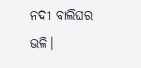ନଦୀ ବାଲିଘର ଭଳି।